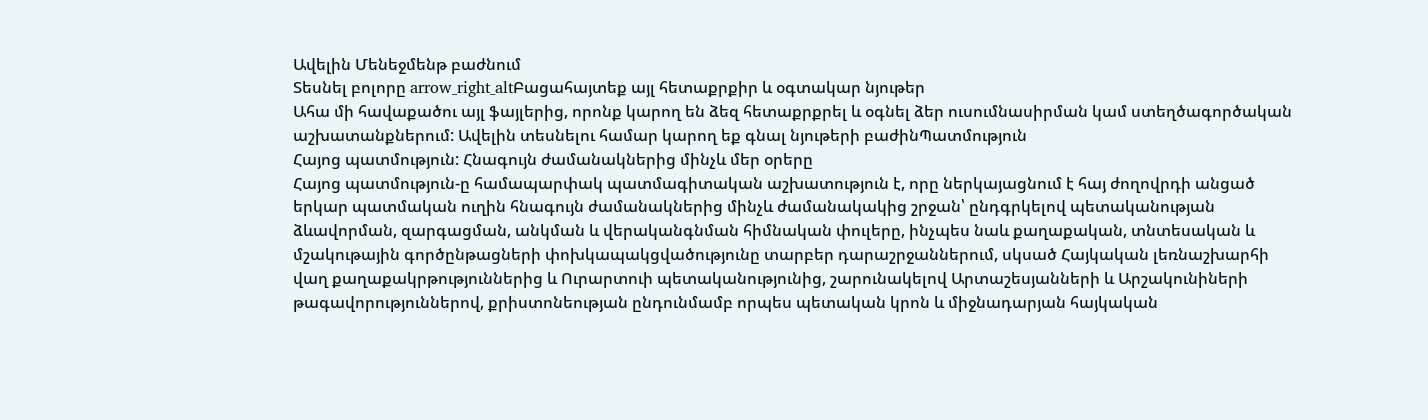Ավելին Մենեջմենթ բաժնում
Տեսնել բոլորը arrow_right_altԲացահայտեք այլ հետաքրքիր և օգտակար նյութեր
Ահա մի հավաքածու այլ ֆայլերից, որոնք կարող են ձեզ հետաքրքրել և օգնել ձեր ուսումնասիրման կամ ստեղծագործական աշխատանքներում: Ավելին տեսնելու համար կարող եք գնալ նյութերի բաժինՊատմություն
Հայոց պատմություն: Հնագույն ժամանակներից մինչև մեր օրերը
Հայոց պատմություն-ը համապարփակ պատմագիտական աշխատություն է, որը ներկայացնում է հայ ժողովրդի անցած երկար պատմական ուղին հնագույն ժամանակներից մինչև ժամանակակից շրջան՝ ընդգրկելով պետականության ձևավորման, զարգացման, անկման և վերականգնման հիմնական փուլերը, ինչպես նաև քաղաքական, տնտեսական և մշակութային գործընթացների փոխկապակցվածությունը տարբեր դարաշրջաններում, սկսած Հայկական լեռնաշխարհի վաղ քաղաքակրթություններից և Ուրարտուի պետականությունից, շարունակելով Արտաշեսյանների և Արշակունիների թագավորություններով, քրիստոնեության ընդունմամբ որպես պետական կրոն և միջնադարյան հայկական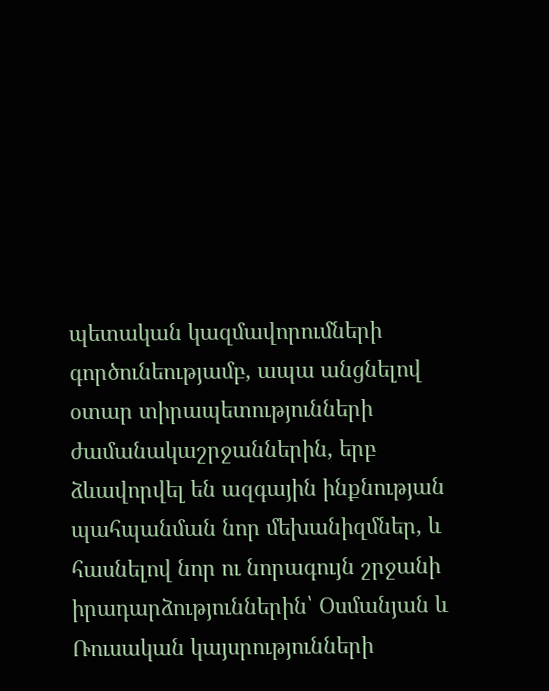պետական կազմավորումների գործունեությամբ, ապա անցնելով օտար տիրապետությունների ժամանակաշրջաններին, երբ ձևավորվել են ազգային ինքնության պահպանման նոր մեխանիզմներ, և հասնելով նոր ու նորագույն շրջանի իրադարձություններին՝ Օսմանյան և Ռուսական կայսրությունների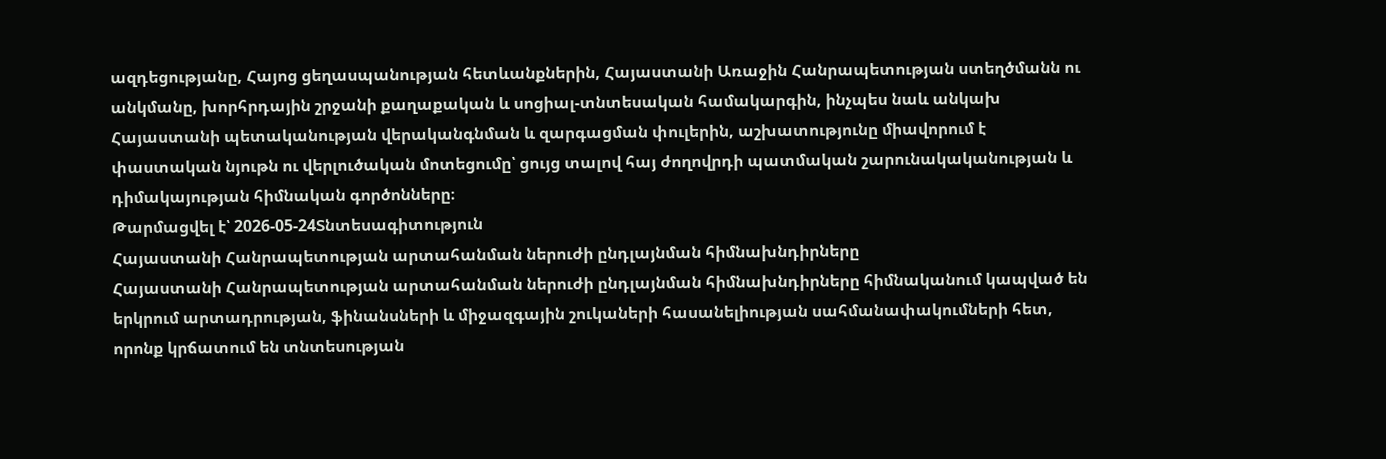ազդեցությանը, Հայոց ցեղասպանության հետևանքներին, Հայաստանի Առաջին Հանրապետության ստեղծմանն ու անկմանը, խորհրդային շրջանի քաղաքական և սոցիալ-տնտեսական համակարգին, ինչպես նաև անկախ Հայաստանի պետականության վերականգնման և զարգացման փուլերին, աշխատությունը միավորում է փաստական նյութն ու վերլուծական մոտեցումը՝ ցույց տալով հայ ժողովրդի պատմական շարունակականության և դիմակայության հիմնական գործոնները։
Թարմացվել է՝ 2026-05-24Տնտեսագիտություն
Հայաստանի Հանրապետության արտահանման ներուժի ընդլայնման հիմնախնդիրները
Հայաստանի Հանրապետության արտահանման ներուժի ընդլայնման հիմնախնդիրները հիմնականում կապված են երկրում արտադրության, ֆինանսների և միջազգային շուկաների հասանելիության սահմանափակումների հետ, որոնք կրճատում են տնտեսության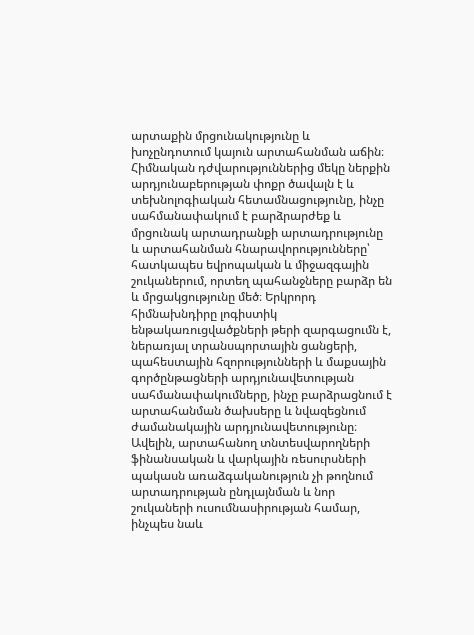արտաքին մրցունակությունը և խոչընդոտում կայուն արտահանման աճին։ Հիմնական դժվարություններից մեկը ներքին արդյունաբերության փոքր ծավալն է և տեխնոլոգիական հետամնացությունը, ինչը սահմանափակում է բարձրարժեք և մրցունակ արտադրանքի արտադրությունը և արտահանման հնարավորությունները՝ հատկապես եվրոպական և միջազգային շուկաներում, որտեղ պահանջները բարձր են և մրցակցությունը մեծ։ Երկրորդ հիմնախնդիրը լոգիստիկ ենթակառուցվածքների թերի զարգացումն է, ներառյալ տրանսպորտային ցանցերի, պահեստային հզորությունների և մաքսային գործընթացների արդյունավետության սահմանափակումները, ինչը բարձրացնում է արտահանման ծախսերը և նվազեցնում ժամանակային արդյունավետությունը։ Ավելին, արտահանող տնտեսվարողների ֆինանսական և վարկային ռեսուրսների պակասն առաձգականություն չի թողնում արտադրության ընդլայնման և նոր շուկաների ուսումնասիրության համար, ինչպես նաև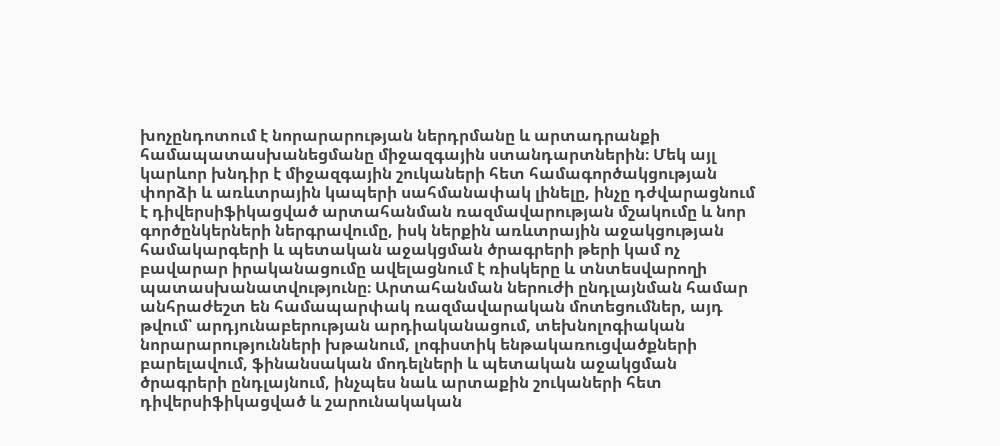խոչընդոտում է նորարարության ներդրմանը և արտադրանքի համապատասխանեցմանը միջազգային ստանդարտներին։ Մեկ այլ կարևոր խնդիր է միջազգային շուկաների հետ համագործակցության փորձի և առևտրային կապերի սահմանափակ լինելը, ինչը դժվարացնում է դիվերսիֆիկացված արտահանման ռազմավարության մշակումը և նոր գործընկերների ներգրավումը, իսկ ներքին առևտրային աջակցության համակարգերի և պետական աջակցման ծրագրերի թերի կամ ոչ բավարար իրականացումը ավելացնում է ռիսկերը և տնտեսվարողի պատասխանատվությունը։ Արտահանման ներուժի ընդլայնման համար անհրաժեշտ են համապարփակ ռազմավարական մոտեցումներ, այդ թվում՝ արդյունաբերության արդիականացում, տեխնոլոգիական նորարարությունների խթանում, լոգիստիկ ենթակառուցվածքների բարելավում, ֆինանսական մոդելների և պետական աջակցման ծրագրերի ընդլայնում, ինչպես նաև արտաքին շուկաների հետ դիվերսիֆիկացված և շարունակական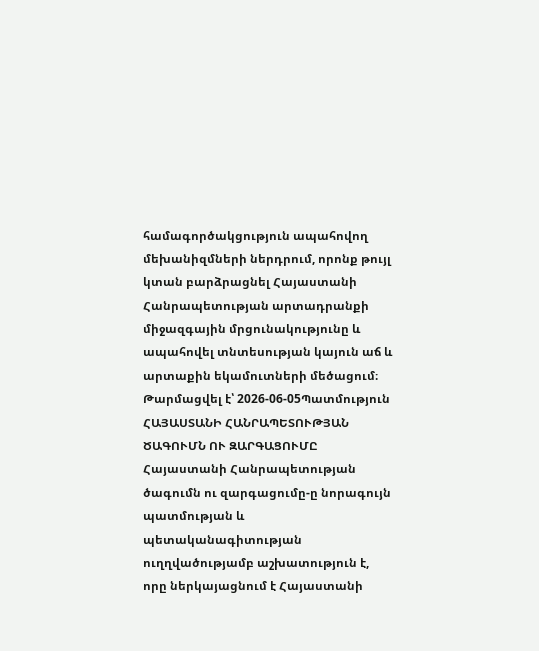համագործակցություն ապահովող մեխանիզմների ներդրում, որոնք թույլ կտան բարձրացնել Հայաստանի Հանրապետության արտադրանքի միջազգային մրցունակությունը և ապահովել տնտեսության կայուն աճ և արտաքին եկամուտների մեծացում։
Թարմացվել է՝ 2026-06-05Պատմություն
ՀԱՅԱՍՏԱՆԻ ՀԱՆՐԱՊԵՏՈՒԹՅԱՆ ԾԱԳՈՒՄՆ ՈՒ ԶԱՐԳԱՑՈՒՄԸ
Հայաստանի Հանրապետության ծագումն ու զարգացումը-ը նորագույն պատմության և պետականագիտության ուղղվածությամբ աշխատություն է, որը ներկայացնում է Հայաստանի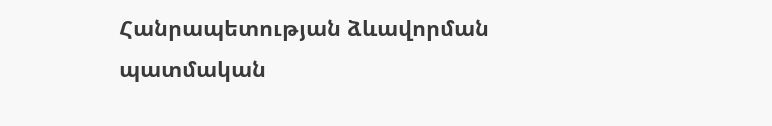Հանրապետության ձևավորման պատմական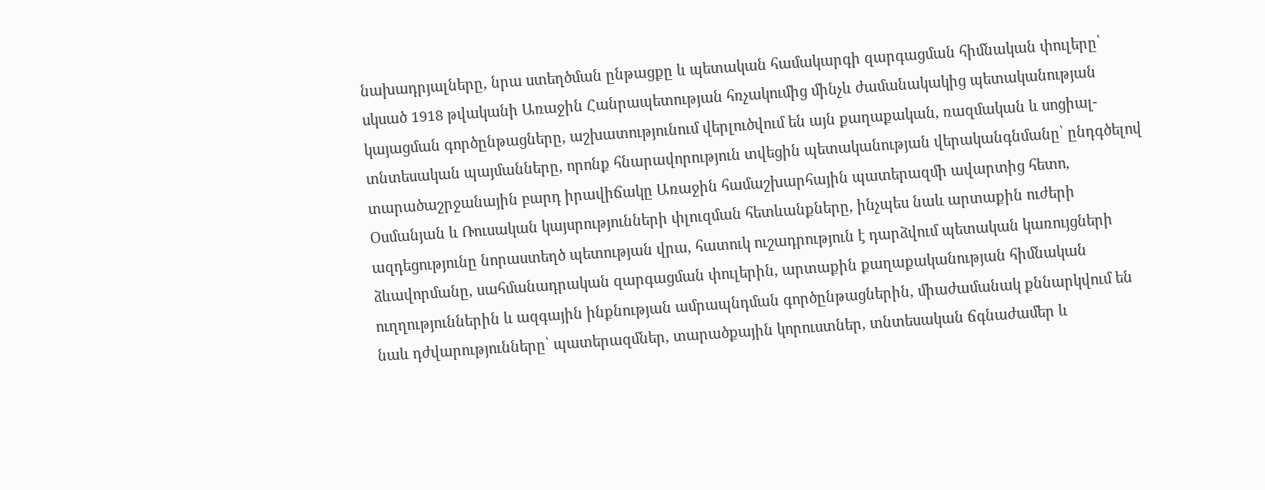նախադրյալները, նրա ստեղծման ընթացքը և պետական համակարգի զարգացման հիմնական փուլերը՝ սկսած 1918 թվականի Առաջին Հանրապետության հռչակումից մինչև ժամանակակից պետականության կայացման գործընթացները, աշխատությունում վերլուծվում են այն քաղաքական, ռազմական և սոցիալ-տնտեսական պայմանները, որոնք հնարավորություն տվեցին պետականության վերականգնմանը՝ ընդգծելով տարածաշրջանային բարդ իրավիճակը Առաջին համաշխարհային պատերազմի ավարտից հետո, Օսմանյան և Ռուսական կայսրությունների փլուզման հետևանքները, ինչպես նաև արտաքին ուժերի ազդեցությունը նորաստեղծ պետության վրա, հատուկ ուշադրություն է դարձվում պետական կառույցների ձևավորմանը, սահմանադրական զարգացման փուլերին, արտաքին քաղաքականության հիմնական ուղղություններին և ազգային ինքնության ամրապնդման գործընթացներին, միաժամանակ քննարկվում են նաև դժվարությունները՝ պատերազմներ, տարածքային կորուստներ, տնտեսական ճգնաժամեր և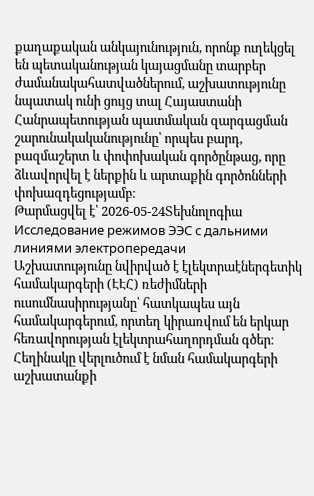քաղաքական անկայունություն, որոնք ուղեկցել են պետականության կայացմանը տարբեր ժամանակահատվածներում, աշխատությունը նպատակ ունի ցույց տալ Հայաստանի Հանրապետության պատմական զարգացման շարունակականությունը՝ որպես բարդ, բազմաշերտ և փոփոխական գործընթաց, որը ձևավորվել է ներքին և արտաքին գործոնների փոխազդեցությամբ։
Թարմացվել է՝ 2026-05-24Տեխնոլոգիա
Исследование режимов ЭЭС с дальними линиями электропередачи
Աշխատությունը նվիրված է էլեկտրաէներգետիկ համակարգերի (ԷԷՀ) ռեժիմների ուսումնասիրությանը՝ հատկապես այն համակարգերում, որտեղ կիրառվում են երկար հեռավորության էլեկտրահաղորդման գծեր։ Հեղինակը վերլուծում է նման համակարգերի աշխատանքի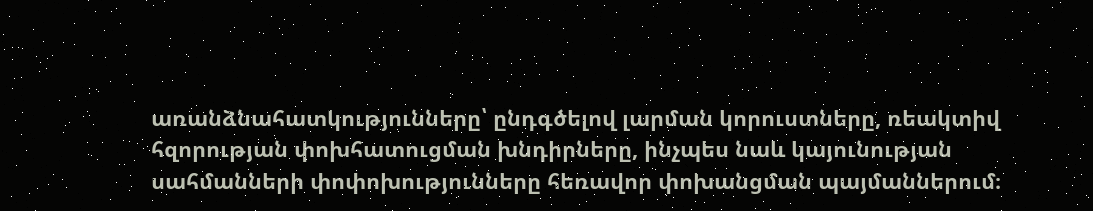առանձնահատկությունները՝ ընդգծելով լարման կորուստները, ռեակտիվ հզորության փոխհատուցման խնդիրները, ինչպես նաև կայունության սահմանների փոփոխությունները հեռավոր փոխանցման պայմաններում։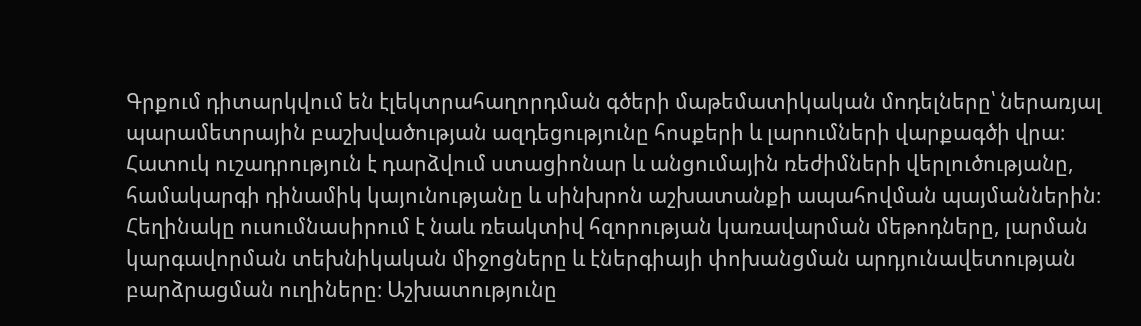Գրքում դիտարկվում են էլեկտրահաղորդման գծերի մաթեմատիկական մոդելները՝ ներառյալ պարամետրային բաշխվածության ազդեցությունը հոսքերի և լարումների վարքագծի վրա։ Հատուկ ուշադրություն է դարձվում ստացիոնար և անցումային ռեժիմների վերլուծությանը, համակարգի դինամիկ կայունությանը և սինխրոն աշխատանքի ապահովման պայմաններին։ Հեղինակը ուսումնասիրում է նաև ռեակտիվ հզորության կառավարման մեթոդները, լարման կարգավորման տեխնիկական միջոցները և էներգիայի փոխանցման արդյունավետության բարձրացման ուղիները։ Աշխատությունը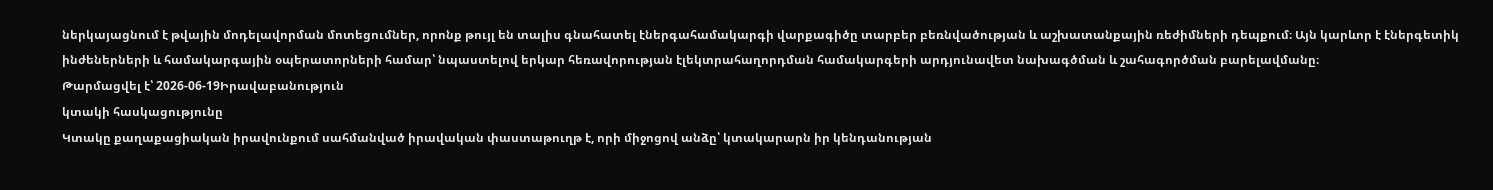ներկայացնում է թվային մոդելավորման մոտեցումներ, որոնք թույլ են տալիս գնահատել էներգահամակարգի վարքագիծը տարբեր բեռնվածության և աշխատանքային ռեժիմների դեպքում։ Այն կարևոր է էներգետիկ ինժեներների և համակարգային օպերատորների համար՝ նպաստելով երկար հեռավորության էլեկտրահաղորդման համակարգերի արդյունավետ նախագծման և շահագործման բարելավմանը։
Թարմացվել է՝ 2026-06-19Իրավաբանություն
կտակի հասկացությունը
Կտակը քաղաքացիական իրավունքում սահմանված իրավական փաստաթուղթ է, որի միջոցով անձը՝ կտակարարն իր կենդանության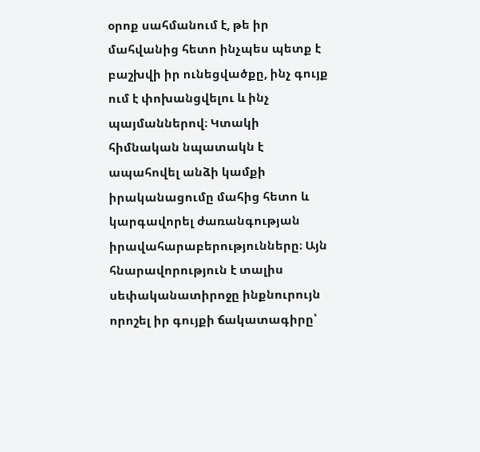օրոք սահմանում է, թե իր մահվանից հետո ինչպես պետք է բաշխվի իր ունեցվածքը, ինչ գույք ում է փոխանցվելու և ինչ պայմաններով։ Կտակի հիմնական նպատակն է ապահովել անձի կամքի իրականացումը մահից հետո և կարգավորել ժառանգության իրավահարաբերությունները։ Այն հնարավորություն է տալիս սեփականատիրոջը ինքնուրույն որոշել իր գույքի ճակատագիրը՝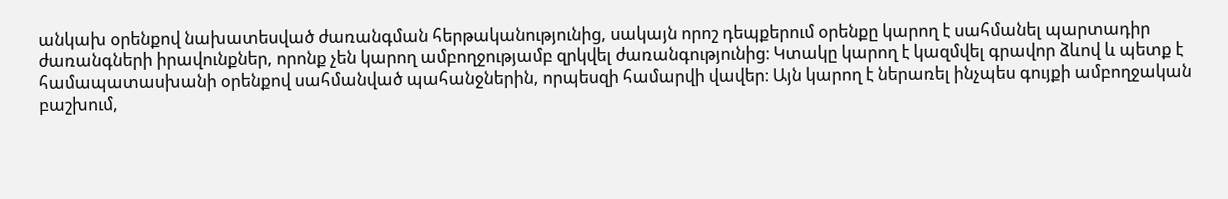անկախ օրենքով նախատեսված ժառանգման հերթականությունից, սակայն որոշ դեպքերում օրենքը կարող է սահմանել պարտադիր ժառանգների իրավունքներ, որոնք չեն կարող ամբողջությամբ զրկվել ժառանգությունից։ Կտակը կարող է կազմվել գրավոր ձևով և պետք է համապատասխանի օրենքով սահմանված պահանջներին, որպեսզի համարվի վավեր։ Այն կարող է ներառել ինչպես գույքի ամբողջական բաշխում,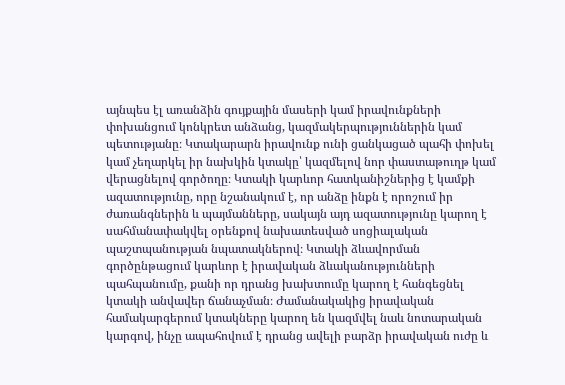այնպես էլ առանձին գույքային մասերի կամ իրավունքների փոխանցում կոնկրետ անձանց, կազմակերպություններին կամ պետությանը։ Կտակարարն իրավունք ունի ցանկացած պահի փոխել կամ չեղարկել իր նախկին կտակը՝ կազմելով նոր փաստաթուղթ կամ վերացնելով գործողը։ Կտակի կարևոր հատկանիշներից է կամքի ազատությունը, որը նշանակում է, որ անձը ինքն է որոշում իր ժառանգներին և պայմանները, սակայն այդ ազատությունը կարող է սահմանափակվել օրենքով նախատեսված սոցիալական պաշտպանության նպատակներով։ Կտակի ձևավորման գործընթացում կարևոր է իրավական ձևականությունների պահպանումը, քանի որ դրանց խախտումը կարող է հանգեցնել կտակի անվավեր ճանաչման։ Ժամանակակից իրավական համակարգերում կտակները կարող են կազմվել նաև նոտարական կարգով, ինչը ապահովում է դրանց ավելի բարձր իրավական ուժը և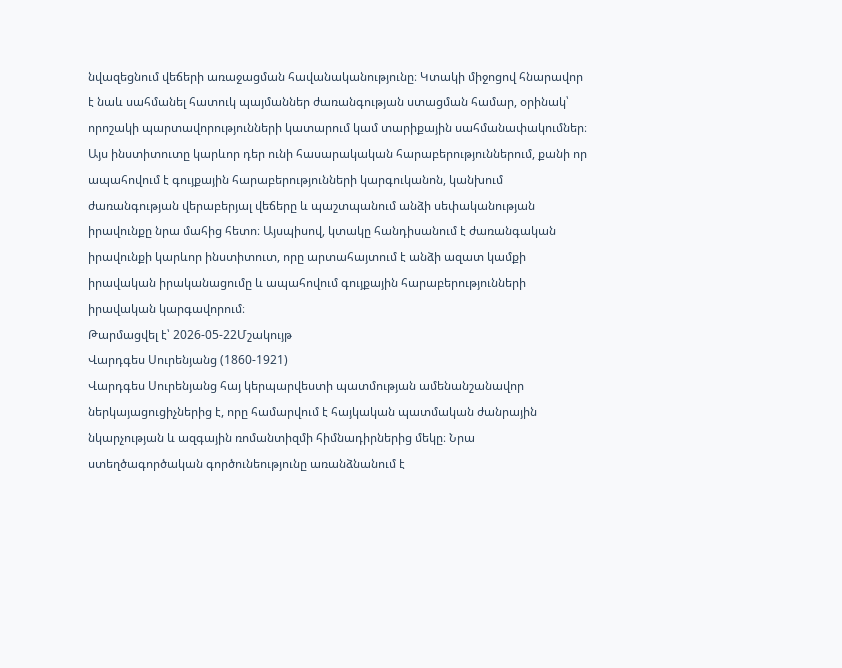նվազեցնում վեճերի առաջացման հավանականությունը։ Կտակի միջոցով հնարավոր է նաև սահմանել հատուկ պայմաններ ժառանգության ստացման համար, օրինակ՝ որոշակի պարտավորությունների կատարում կամ տարիքային սահմանափակումներ։ Այս ինստիտուտը կարևոր դեր ունի հասարակական հարաբերություններում, քանի որ ապահովում է գույքային հարաբերությունների կարգուկանոն, կանխում ժառանգության վերաբերյալ վեճերը և պաշտպանում անձի սեփականության իրավունքը նրա մահից հետո։ Այսպիսով, կտակը հանդիսանում է ժառանգական իրավունքի կարևոր ինստիտուտ, որը արտահայտում է անձի ազատ կամքի իրավական իրականացումը և ապահովում գույքային հարաբերությունների իրավական կարգավորում։
Թարմացվել է՝ 2026-05-22Մշակույթ
Վարդգես Սուրենյանց (1860-1921)
Վարդգես Սուրենյանց հայ կերպարվեստի պատմության ամենանշանավոր ներկայացուցիչներից է, որը համարվում է հայկական պատմական ժանրային նկարչության և ազգային ռոմանտիզմի հիմնադիրներից մեկը։ Նրա ստեղծագործական գործունեությունը առանձնանում է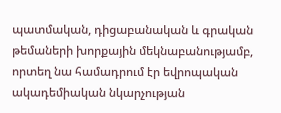պատմական, դիցաբանական և գրական թեմաների խորքային մեկնաբանությամբ, որտեղ նա համադրում էր եվրոպական ակադեմիական նկարչության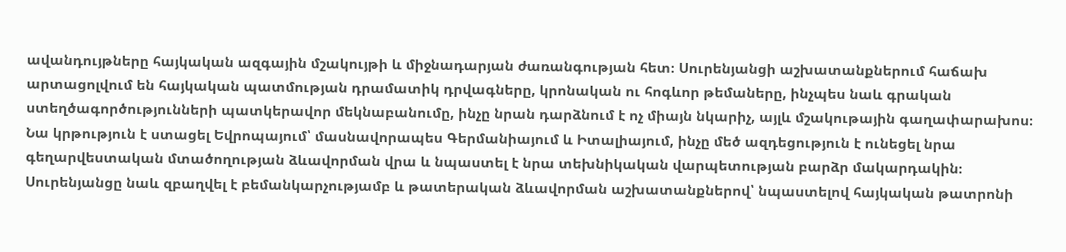ավանդույթները հայկական ազգային մշակույթի և միջնադարյան ժառանգության հետ։ Սուրենյանցի աշխատանքներում հաճախ արտացոլվում են հայկական պատմության դրամատիկ դրվագները, կրոնական ու հոգևոր թեմաները, ինչպես նաև գրական ստեղծագործությունների պատկերավոր մեկնաբանումը, ինչը նրան դարձնում է ոչ միայն նկարիչ, այլև մշակութային գաղափարախոս։ Նա կրթություն է ստացել Եվրոպայում՝ մասնավորապես Գերմանիայում և Իտալիայում, ինչը մեծ ազդեցություն է ունեցել նրա գեղարվեստական մտածողության ձևավորման վրա և նպաստել է նրա տեխնիկական վարպետության բարձր մակարդակին։ Սուրենյանցը նաև զբաղվել է բեմանկարչությամբ և թատերական ձևավորման աշխատանքներով՝ նպաստելով հայկական թատրոնի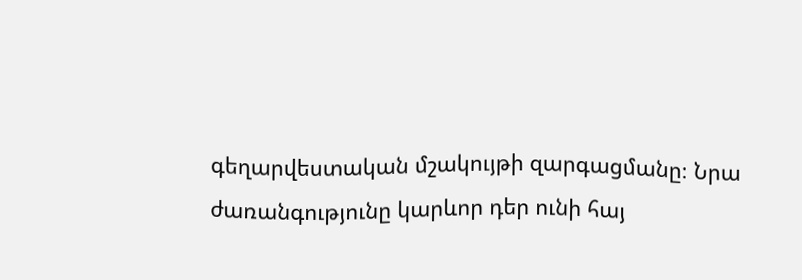գեղարվեստական մշակույթի զարգացմանը։ Նրա ժառանգությունը կարևոր դեր ունի հայ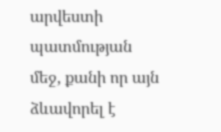արվեստի պատմության մեջ, քանի որ այն ձևավորել է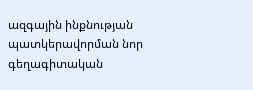ազգային ինքնության պատկերավորման նոր գեղագիտական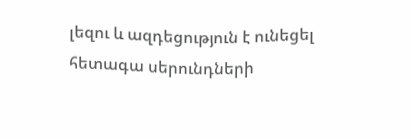լեզու և ազդեցություն է ունեցել հետագա սերունդների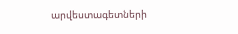արվեստագետների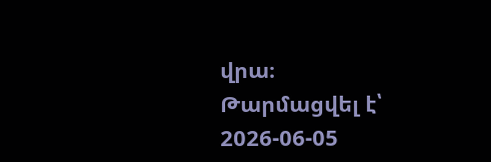վրա։
Թարմացվել է՝ 2026-06-05